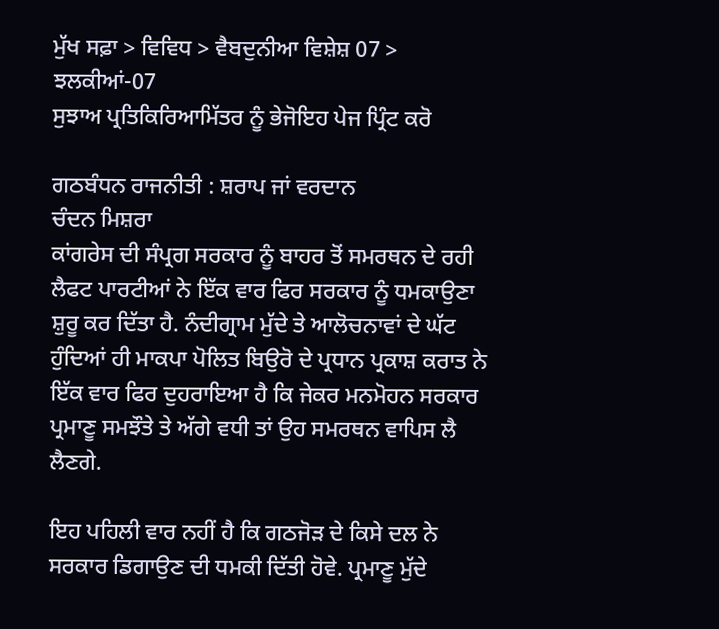ਮੁੱਖ ਸਫ਼ਾ > ਵਿਵਿਧ > ਵੈਬਦੁਨੀਆ ਵਿਸ਼ੇਸ਼ 07 > ਝਲਕੀਆਂ-07
ਸੁਝਾਅ ਪ੍ਰਤਿਕਿਰਿਆਮਿੱਤਰ ਨੂੰ ਭੇਜੋਇਹ ਪੇਜ ਪ੍ਰਿੰਟ ਕਰੋ

ਗਠਬੰਧਨ ਰਾਜਨੀਤੀ : ਸ਼ਰਾਪ ਜਾਂ ਵਰਦਾਨ
ਚੰਦਨ ਮਿਸ਼ਰਾ
ਕਾਂਗਰੇਸ ਦੀ ਸੰਪ੍ਰਗ ਸਰਕਾਰ ਨੂੰ ਬਾਹਰ ਤੋਂ ਸਮਰਥਨ ਦੇ ਰਹੀ ਲੈਫਟ ਪਾਰਟੀਆਂ ਨੇ ਇੱਕ ਵਾਰ ਫਿਰ ਸਰਕਾਰ ਨੂੰ ਧਮਕਾਉਣਾ ਸ਼ੁਰੂ ਕਰ ਦਿੱਤਾ ਹੈ. ਨੰਦੀਗ੍ਰਾਮ ਮੁੱਦੇ ਤੇ ਆਲੋਚਨਾਵਾਂ ਦੇ ਘੱਟ ਹੁੰਦਿਆਂ ਹੀ ਮਾਕਪਾ ਪੋਲਿਤ ਬਿਉਰੋ ਦੇ ਪ੍ਰਧਾਨ ਪ੍ਰਕਾਸ਼ ਕਰਾਤ ਨੇ ਇੱਕ ਵਾਰ ਫਿਰ ਦੁਹਰਾਇਆ ਹੈ ਕਿ ਜੇਕਰ ਮਨਮੋਹਨ ਸਰਕਾਰ ਪ੍ਰਮਾਣੂ ਸਮਝੌਤੇ ਤੇ ਅੱਗੇ ਵਧੀ ਤਾਂ ਉਹ ਸਮਰਥਨ ਵਾਪਿਸ ਲੈ ਲੈਣਗੇ.

ਇਹ ਪਹਿਲੀ ਵਾਰ ਨਹੀਂ ਹੈ ਕਿ ਗਠਜੋੜ ਦੇ ਕਿਸੇ ਦਲ ਨੇ ਸਰਕਾਰ ਡਿਗਾਉਣ ਦੀ ਧਮਕੀ ਦਿੱਤੀ ਹੋਵੇ. ਪ੍ਰਮਾਣੂ ਮੁੱਦੇ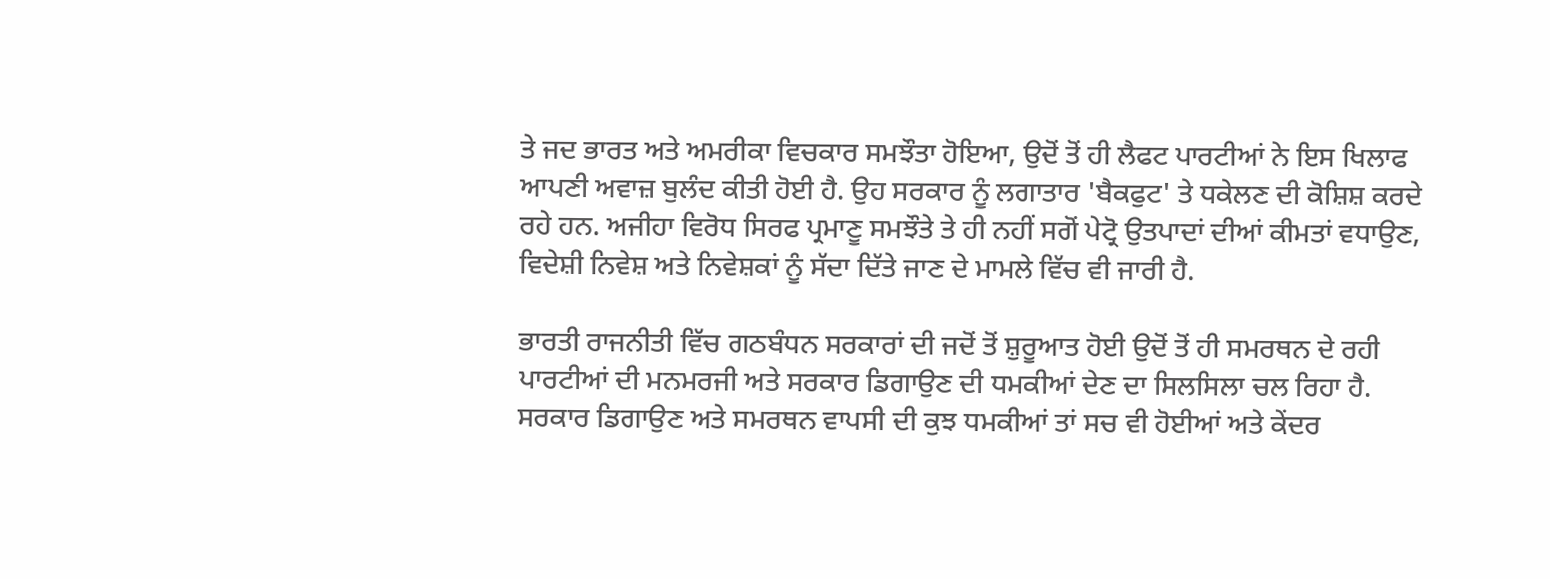ਤੇ ਜਦ ਭਾਰਤ ਅਤੇ ਅਮਰੀਕਾ ਵਿਚਕਾਰ ਸਮਝੌਤਾ ਹੋਇਆ, ਉਦੋਂ ਤੋਂ ਹੀ ਲੈਫਟ ਪਾਰਟੀਆਂ ਨੇ ਇਸ ਖਿਲਾਫ ਆਪਣੀ ਅਵਾਜ਼ ਬੁਲੰਦ ਕੀਤੀ ਹੋਈ ਹੈ. ਉਹ ਸਰਕਾਰ ਨੂੰ ਲਗਾਤਾਰ 'ਬੈਕਫੁਟ' ਤੇ ਧਕੇਲਣ ਦੀ ਕੋਸ਼ਿਸ਼ ਕਰਦੇ ਰਹੇ ਹਨ. ਅਜੀਹਾ ਵਿਰੋਧ ਸਿਰਫ ਪ੍ਰਮਾਣੂ ਸਮਝੌਤੇ ਤੇ ਹੀ ਨਹੀਂ ਸਗੋਂ ਪੇਟ੍ਰੋ ਉਤਪਾਦਾਂ ਦੀਆਂ ਕੀਮਤਾਂ ਵਧਾਉਣ, ਵਿਦੇਸ਼ੀ ਨਿਵੇਸ਼ ਅਤੇ ਨਿਵੇਸ਼ਕਾਂ ਨੂੰ ਸੱਦਾ ਦਿੱਤੇ ਜਾਣ ਦੇ ਮਾਮਲੇ ਵਿੱਚ ਵੀ ਜਾਰੀ ਹੈ.

ਭਾਰਤੀ ਰਾਜਨੀਤੀ ਵਿੱਚ ਗਠਬੰਧਨ ਸਰਕਾਰਾਂ ਦੀ ਜਦੋਂ ਤੋਂ ਸ਼ੁਰੂਆਤ ਹੋਈ ਉਦੋਂ ਤੋਂ ਹੀ ਸਮਰਥਨ ਦੇ ਰਹੀ ਪਾਰਟੀਆਂ ਦੀ ਮਨਮਰਜੀ ਅਤੇ ਸਰਕਾਰ ਡਿਗਾਉਣ ਦੀ ਧਮਕੀਆਂ ਦੇਣ ਦਾ ਸਿਲਸਿਲਾ ਚਲ ਰਿਹਾ ਹੈ. ਸਰਕਾਰ ਡਿਗਾਉਣ ਅਤੇ ਸਮਰਥਨ ਵਾਪਸੀ ਦੀ ਕੁਝ ਧਮਕੀਆਂ ਤਾਂ ਸਚ ਵੀ ਹੋਈਆਂ ਅਤੇ ਕੇਂਦਰ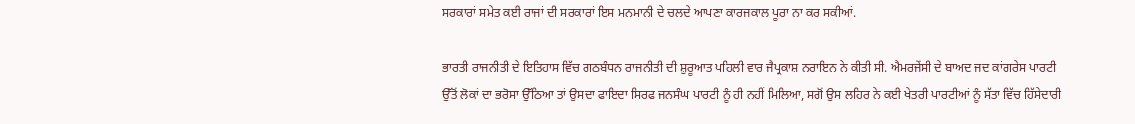ਸਰਕਾਰਾਂ ਸਮੇਤ ਕਈ ਰਾਜਾਂ ਦੀ ਸਰਕਾਰਾਂ ਇਸ ਮਨਮਾਨੀ ਦੇ ਚਲਦੇ ਆਪਣਾ ਕਾਰਜਕਾਲ ਪੂਰਾ ਨਾ ਕਰ ਸਕੀਆਂ.

ਭਾਰਤੀ ਰਾਜਨੀਤੀ ਦੇ ਇਤਿਹਾਸ ਵਿੱਚ ਗਠਬੰਧਨ ਰਾਜਨੀਤੀ ਦੀ ਸ਼ੁਰੂਆਤ ਪਹਿਲੀ ਵਾਰ ਜੈਪ੍ਰਕਾਸ਼ ਨਰਾਇਨ ਨੇ ਕੀਤੀ ਸੀ. ਐਮਰਜੇਂਸੀ ਦੇ ਬਾਅਦ ਜਦ ਕਾਂਗਰੇਸ ਪਾਰਟੀ ਉੱਤੋਂ ਲੋਕਾਂ ਦਾ ਭਰੋਸਾ ਉੱਠਿਆ ਤਾਂ ਉਸਦਾ ਫਾਇਦਾ ਸਿਰਫ ਜਨਸੰਘ ਪਾਰਟੀ ਨੂੰ ਹੀ ਨਹੀਂ ਮਿਲਿਆ, ਸਗੋਂ ਉਸ ਲਹਿਰ ਨੇ ਕਈ ਖੇਤਰੀ ਪਾਰਟੀਆਂ ਨੂੰ ਸੱਤਾ ਵਿੱਚ ਹਿੱਸੇਦਾਰੀ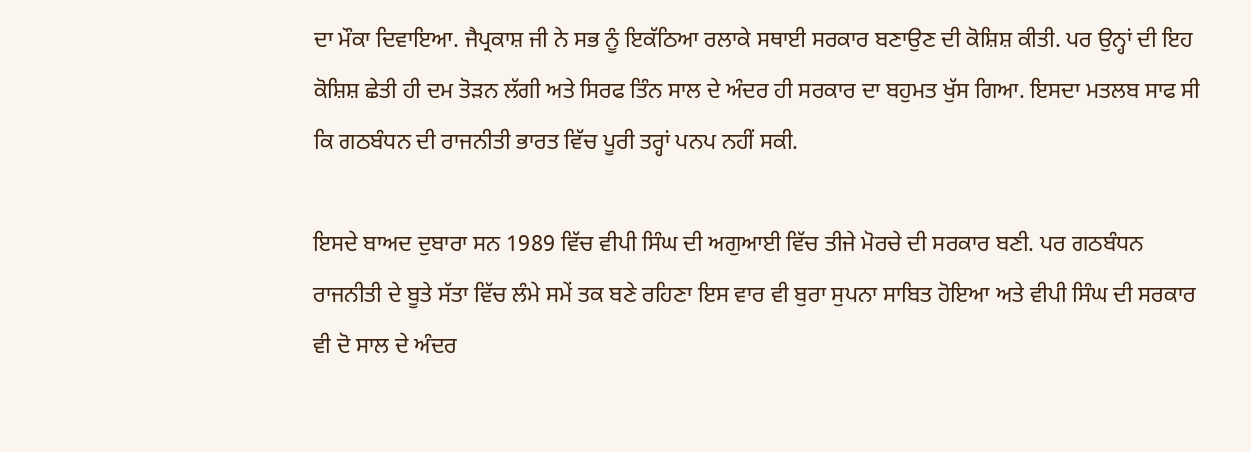ਦਾ ਮੌਕਾ ਦਿਵਾਇਆ. ਜੈਪ੍ਰਕਾਸ਼ ਜੀ ਨੇ ਸਭ ਨੂੰ ਇਕੱਠਿਆ ਰਲਾਕੇ ਸਥਾਈ ਸਰਕਾਰ ਬਣਾਉਣ ਦੀ ਕੋਸ਼ਿਸ਼ ਕੀਤੀ. ਪਰ ਉਨ੍ਹਾਂ ਦੀ ਇਹ ਕੋਸ਼ਿਸ਼ ਛੇਤੀ ਹੀ ਦਮ ਤੋੜਨ ਲੱਗੀ ਅਤੇ ਸਿਰਫ ਤਿੰਨ ਸਾਲ ਦੇ ਅੰਦਰ ਹੀ ਸਰਕਾਰ ਦਾ ਬਹੁਮਤ ਖੁੱਸ ਗਿਆ. ਇਸਦਾ ਮਤਲਬ ਸਾਫ ਸੀ ਕਿ ਗਠਬੰਧਨ ਦੀ ਰਾਜਨੀਤੀ ਭਾਰਤ ਵਿੱਚ ਪੂਰੀ ਤਰ੍ਹਾਂ ਪਨਪ ਨਹੀਂ ਸਕੀ.

ਇਸਦੇ ਬਾਅਦ ਦੁਬਾਰਾ ਸਨ 1989 ਵਿੱਚ ਵੀਪੀ ਸਿੰਘ ਦੀ ਅਗੁਆਈ ਵਿੱਚ ਤੀਜੇ ਮੋਰਚੇ ਦੀ ਸਰਕਾਰ ਬਣੀ. ਪਰ ਗਠਬੰਧਨ ਰਾਜਨੀਤੀ ਦੇ ਬੂਤੇ ਸੱਤਾ ਵਿੱਚ ਲੰਮੇ ਸਮੇਂ ਤਕ ਬਣੇ ਰਹਿਣਾ ਇਸ ਵਾਰ ਵੀ ਬੁਰਾ ਸੁਪਨਾ ਸਾਬਿਤ ਹੋਇਆ ਅਤੇ ਵੀਪੀ ਸਿੰਘ ਦੀ ਸਰਕਾਰ ਵੀ ਦੋ ਸਾਲ ਦੇ ਅੰਦਰ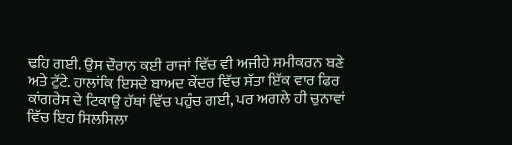ਢਹਿ ਗਈ. ਉਸ ਦੌਰਾਨ ਕਈ ਰਾਜਾਂ ਵਿੱਚ ਵੀ ਅਜੀਹੇ ਸਮੀਕਰਨ ਬਣੇ ਅਤੇ ਟੁੱਟੇ. ਹਾਲਾਂਕਿ ਇਸਦੇ ਬਾਅਦ ਕੇਂਦਰ ਵਿੱਚ ਸੱਤਾ ਇੱਕ ਵਾਰ ਫਿਰ ਕਾਂਗਰੇਸ ਦੇ ਟਿਕਾਉ ਹੱਥਾਂ ਵਿੱਚ ਪਹੁੰਚ ਗਈ, ਪਰ ਅਗਲੇ ਹੀ ਚੁਨਾਵਾਂ ਵਿੱਚ ਇਹ ਸਿਲਸਿਲਾ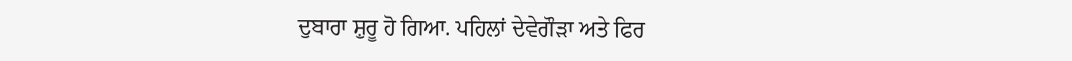ਦੁਬਾਰਾ ਸ਼ੁਰੂ ਹੋ ਗਿਆ. ਪਹਿਲਾਂ ਦੇਵੇਗੌੜਾ ਅਤੇ ਫਿਰ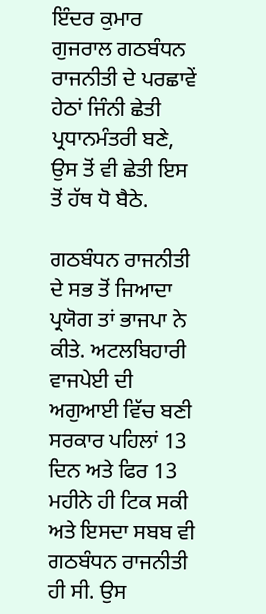ਇੰਦਰ ਕੁਮਾਰ ਗੁਜਰਾਲ ਗਠਬੰਧਨ ਰਾਜਨੀਤੀ ਦੇ ਪਰਛਾਵੇਂ ਹੇਠਾਂ ਜਿੰਨੀ ਛੇਤੀ ਪ੍ਰਧਾਨਮੰਤਰੀ ਬਣੇ, ਉਸ ਤੋਂ ਵੀ ਛੇਤੀ ਇਸ ਤੋਂ ਹੱਥ ਧੋ ਬੈਠੇ.

ਗਠਬੰਧਨ ਰਾਜਨੀਤੀ ਦੇ ਸਭ ਤੋਂ ਜਿਆਦਾ ਪ੍ਰਯੋਗ ਤਾਂ ਭਾਜਪਾ ਨੇ ਕੀਤੇ. ਅਟਲਬਿਹਾਰੀ ਵਾਜਪੇਈ ਦੀ ਅਗੁਆਈ ਵਿੱਚ ਬਣੀ ਸਰਕਾਰ ਪਹਿਲਾਂ 13 ਦਿਨ ਅਤੇ ਫਿਰ 13 ਮਹੀਨੇ ਹੀ ਟਿਕ ਸਕੀ ਅਤੇ ਇਸਦਾ ਸਬਬ ਵੀ ਗਠਬੰਧਨ ਰਾਜਨੀਤੀ ਹੀ ਸੀ. ਉਸ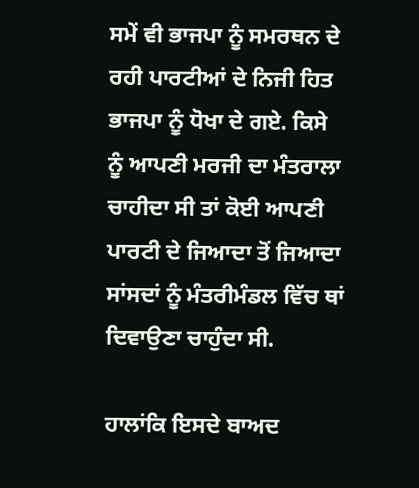ਸਮੇਂ ਵੀ ਭਾਜਪਾ ਨੂੰ ਸਮਰਥਨ ਦੇ ਰਹੀ ਪਾਰਟੀਆਂ ਦੇ ਨਿਜੀ ਹਿਤ ਭਾਜਪਾ ਨੂੰ ਧੋਖਾ ਦੇ ਗਏ. ਕਿਸੇ ਨੂੰ ਆਪਣੀ ਮਰਜੀ ਦਾ ਮੰਤਰਾਲਾ ਚਾਹੀਦਾ ਸੀ ਤਾਂ ਕੋਈ ਆਪਣੀ ਪਾਰਟੀ ਦੇ ਜਿਆਦਾ ਤੋਂ ਜਿਆਦਾ ਸਾਂਸਦਾਂ ਨੂੰ ਮੰਤਰੀਮੰਡਲ ਵਿੱਚ ਥਾਂ ਦਿਵਾਉਣਾ ਚਾਹੁੰਦਾ ਸੀ.

ਹਾਲਾਂਕਿ ਇਸਦੇ ਬਾਅਦ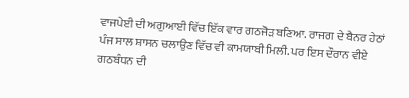ਵਾਜਪੇਈ ਦੀ ਅਗੁਆਈ ਵਿੱਚ ਇੱਕ ਵਾਰ ਗਠਜੋੜ ਬਣਿਆ. ਰਾਜਗ ਦੇ ਬੈਨਰ ਹੇਠਾਂ ਪੰਜ ਸਾਲ ਸ਼ਾਸਨ ਚਲਾਉਣ ਵਿੱਚ ਵੀ ਕਾਮਯਾਬੀ ਮਿਲੀ. ਪਰ ਇਸ ਦੌਰਾਨ ਵੀਏ ਗਠਬੰਧਨ ਦੀ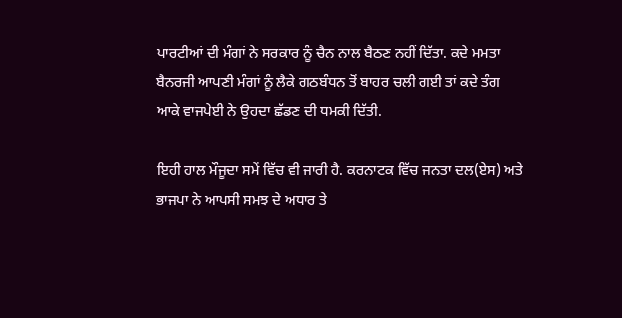ਪਾਰਟੀਆਂ ਦੀ ਮੰਗਾਂ ਨੇ ਸਰਕਾਰ ਨੂੰ ਚੈਨ ਨਾਲ ਬੈਠਣ ਨਹੀਂ ਦਿੱਤਾ. ਕਦੇ ਮਮਤਾ ਬੈਨਰਜੀ ਆਪਣੀ ਮੰਗਾਂ ਨੂੰ ਲੈਕੇ ਗਠਬੰਧਨ ਤੋਂ ਬਾਹਰ ਚਲੀ ਗਈ ਤਾਂ ਕਦੇ ਤੰਗ ਆਕੇ ਵਾਜਪੇਈ ਨੇ ਉਹਦਾ ਛੱਡਣ ਦੀ ਧਮਕੀ ਦਿੱਤੀ.

ਇਹੀ ਹਾਲ ਮੌਜੂਦਾ ਸਮੇਂ ਵਿੱਚ ਵੀ ਜਾਰੀ ਹੈ. ਕਰਨਾਟਕ ਵਿੱਚ ਜਨਤਾ ਦਲ(ਏਸ) ਅਤੇ ਭਾਜਪਾ ਨੇ ਆਪਸੀ ਸਮਝ ਦੇ ਅਧਾਰ ਤੇ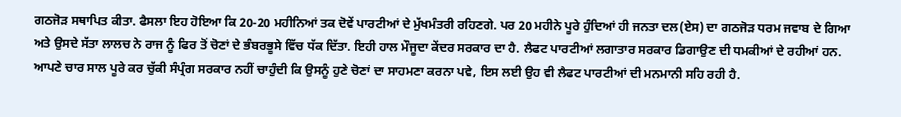ਗਠਜੋੜ ਸਥਾਪਿਤ ਕੀਤਾ. ਫੈਸਲਾ ਇਹ ਹੋਇਆ ਕਿ 20-20 ਮਹੀਨਿਆਂ ਤਕ ਦੋਵੇਂ ਪਾਰਟੀਆਂ ਦੇ ਮੁੱਖਮੰਤਰੀ ਰਹਿਣਗੇ. ਪਰ 20 ਮਹੀਨੇ ਪੂਰੇ ਹੁੰਦਿਆਂ ਹੀ ਜਨਤਾ ਦਲ(ਏਸ) ਦਾ ਗਠਜੋੜ ਧਰਮ ਜਵਾਬ ਦੇ ਗਿਆ ਅਤੇ ਉਸਦੇ ਸੱਤਾ ਲਾਲਚ ਨੇ ਰਾਜ ਨੂੰ ਫਿਰ ਤੋਂ ਚੋਣਾਂ ਦੇ ਭੰਬਰਭੂਸੇ ਵਿੱਚ ਧੱਕ ਦਿੱਤਾ. ਇਹੀ ਹਾਲ ਮੌਜੂਦਾ ਕੇਂਦਰ ਸਰਕਾਰ ਦਾ ਹੈ. ਲੈਫਟ ਪਾਰਟੀਆਂ ਲਗਾਤਾਰ ਸਰਕਾਰ ਡਿਗਾਉਣ ਦੀ ਧਮਕੀਆਂ ਦੇ ਰਹੀਆਂ ਹਨ. ਆਪਣੇ ਚਾਰ ਸਾਲ ਪੂਰੇ ਕਰ ਚੁੱਕੀ ਸੰਪ੍ਰੰਗ ਸਰਕਾਰ ਨਹੀਂ ਚਾਹੁੰਦੀ ਕਿ ਉਸਨੂੰ ਹੁਣੇ ਚੋਣਾਂ ਦਾ ਸਾਹਮਣਾ ਕਰਨਾ ਪਵੇ, ਇਸ ਲਈ ਉਹ ਵੀ ਲੈਫਟ ਪਾਰਟੀਆਂ ਦੀ ਮਨਮਾਨੀ ਸਹਿ ਰਹੀ ਹੈ.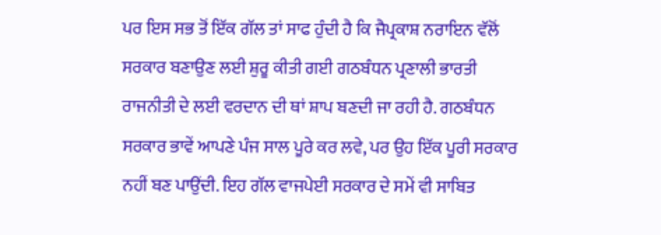ਪਰ ਇਸ ਸਭ ਤੋਂ ਇੱਕ ਗੱਲ ਤਾਂ ਸਾਫ ਹੁੰਦੀ ਹੈ ਕਿ ਜੈਪ੍ਰਕਾਸ਼ ਨਰਾਇਨ ਵੱਲੋਂ ਸਰਕਾਰ ਬਣਾਉਣ ਲਈ ਸ਼ੁਰੂ ਕੀਤੀ ਗਈ ਗਠਬੰਧਨ ਪ੍ਰਣਾਲੀ ਭਾਰਤੀ ਰਾਜਨੀਤੀ ਦੇ ਲਈ ਵਰਦਾਨ ਦੀ ਥਾਂ ਸ਼ਾਪ ਬਣਦੀ ਜਾ ਰਹੀ ਹੈ. ਗਠਬੰਧਨ ਸਰਕਾਰ ਭਾਵੇਂ ਆਪਣੇ ਪੰਜ ਸਾਲ ਪੂਰੇ ਕਰ ਲਵੇ, ਪਰ ਉਹ ਇੱਕ ਪੂਰੀ ਸਰਕਾਰ ਨਹੀਂ ਬਣ ਪਾਉਂਦੀ. ਇਹ ਗੱਲ ਵਾਜਪੇਈ ਸਰਕਾਰ ਦੇ ਸਮੇਂ ਵੀ ਸਾਬਿਤ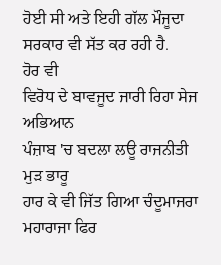ਹੋਈ ਸੀ ਅਤੇ ਇਹੀ ਗੱਲ ਮੌਜੂਦਾ ਸਰਕਾਰ ਵੀ ਸੱਤ ਕਰ ਰਹੀ ਹੈ.
ਹੋਰ ਵੀ
ਵਿਰੋਧ ਦੇ ਬਾਵਜੂਦ ਜਾਰੀ ਰਿਹਾ ਸੇਜ ਅਭਿਆਨ
ਪੰਜ਼ਾਬ 'ਚ ਬਦਲਾ ਲਊ ਰਾਜਨੀਤੀ ਮੁੜ ਭਾਰੂ
ਹਾਰ ਕੇ ਵੀ ਜਿੱਤ ਗਿਆ ਚੰਦੂਮਾਜਰਾ
ਮਹਾਰਾਜਾ ਫਿਰ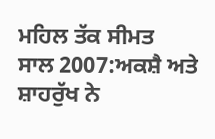ਮਹਿਲ ਤੱਕ ਸੀਮਤ
ਸਾਲ 2007:ਅਕਸ਼ੈ ਅਤੇ ਸ਼ਾਹਰੁੱਖ ਨੇ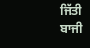ਜਿੱਤੀ ਬਾਜੀ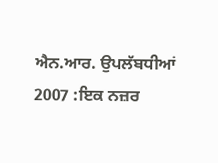ਐਨ.ਆਰ. ਉਪਲੱਬਧੀਆਂ 2007 :ਇਕ ਨਜ਼ਰ